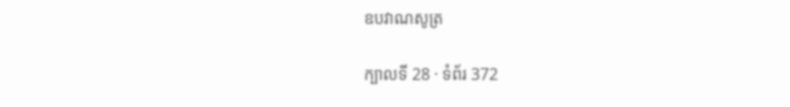ឧបវាណសូត្រ

ក្បាលទី 28 · ទំព័រ 372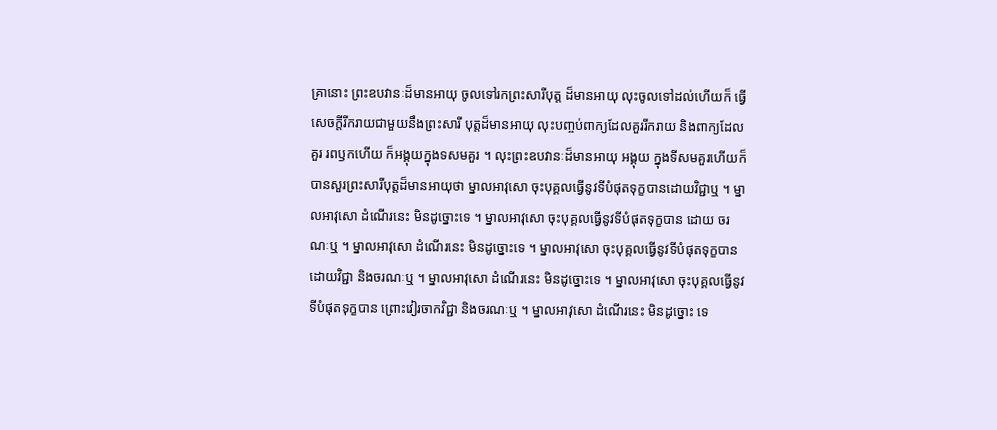គ្រានោះ ព្រះឧបវានៈដ៏មានអាយុ ចូលទៅរកព្រះសារីបុត្ត ដ៏មានអាយុ លុះចូលទៅដល់ហើយក៏ ធ្វើសេចក្តីរីករាយជាមួយនឹងព្រះសារី បុត្តដ៏មានអាយុ លុះបញ្ចប់ពាក្យដែលគួររីករាយ និងពាក្យដែលគួរ រពឫកហើយ ក៏អង្គុយក្នុងទសមគួរ ។ លុះព្រះឧបវានៈដ៏មានអាយុ អង្គុយ ក្នុងទីសមគួរហើយក៏ បានសួរព្រះសារីបុត្តដ៏មានអាយុថា ម្នាលអាវុសោ ចុះបុគ្គលធ្វើនូវទីបំផុតទុក្ខបានដោយវិជ្ជាឬ ។ ម្នាលអាវុសោ ដំណើរនេះ មិនដូច្នោះទេ ។ ម្នាលអាវុសោ ចុះបុគ្គលធ្វើនូវទីបំផុតទុក្ខបាន ដោយ ចរណៈឬ ។ ម្នាលអាវុសោ ដំណើរនេះ មិនដូច្នោះទេ ។ ម្នាលអាវុសោ ចុះបុគ្គលធ្វើនូវទីបំផុតទុក្ខបាន ដោយវិជ្ជា និងចរណៈឬ ។ ម្នាលអាវុសោ ដំណើរនេះ មិនដូច្នោះទេ ។ ម្នាលអាវុសោ ចុះបុគ្គលធ្វើនូវទីបំផុតទុក្ខបាន ព្រោះវៀរចាកវិជ្ជា និងចរណៈឬ ។ ម្នាលអាវុសោ ដំណើរនេះ មិនដូច្នោះ ទេ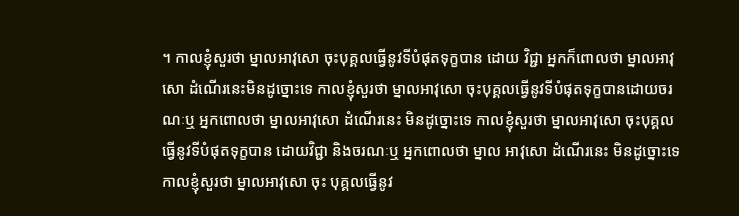។ កាលខ្ញុំសួរថា ម្នាលអាវុសោ ចុះបុគ្គលធ្វើនូវទីបំផុតទុក្ខបាន ដោយ វិជ្ជា អ្នកក៏ពោលថា ម្នាលអាវុសោ ដំណើរនេះមិនដូច្នោះទេ កាលខ្ញុំសួរថា ម្នាលអាវុសោ ចុះបុគ្គលធ្វើនូវទីបំផុតទុក្ខបានដោយចរណៈឬ អ្នកពោលថា ម្នាលអាវុសោ ដំណើរនេះ មិនដូច្នោះទេ កាលខ្ញុំសួរថា ម្នាលអាវុសោ ចុះបុគ្គលធ្វើនូវទីបំផុតទុក្ខបាន ដោយវិជ្ជា និងចរណៈឬ អ្នកពោលថា ម្នាល អាវុសោ ដំណើរនេះ មិនដូច្នោះទេ កាលខ្ញុំសួរថា ម្នាលអាវុសោ ចុះ បុគ្គលធ្វើនូវ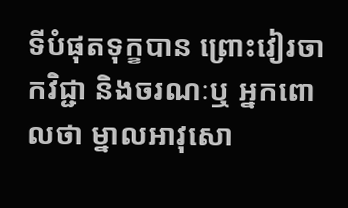ទីបំផុតទុក្ខបាន ព្រោះវៀរចាកវិជ្ជា និងចរណៈឬ អ្នកពោលថា ម្នាលអាវុសោ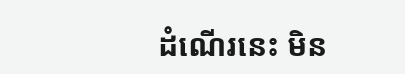ដំណើរនេះ មិន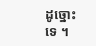ដូច្នោះទេ ។